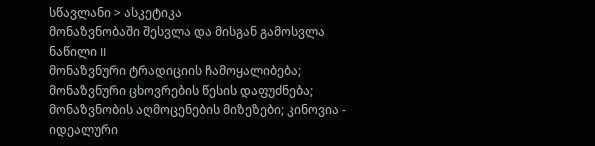სწავლანი > ასკეტიკა
მონაზვნობაში შესვლა და მისგან გამოსვლა
ნაწილი II
მონაზვნური ტრადიციის ჩამოყალიბება; მონაზვნური ცხოვრების წესის დაფუძნება; მონაზვნობის აღმოცენების მიზეზები; კინოვია - იდეალური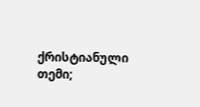ქრისტიანული თემი;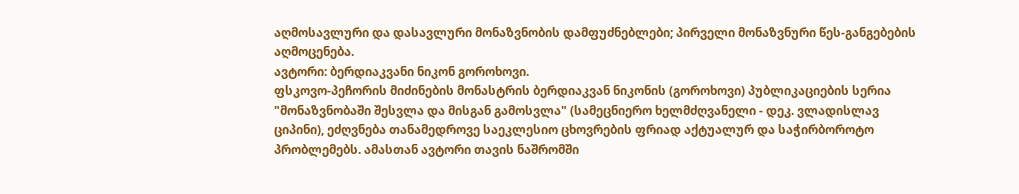აღმოსავლური და დასავლური მონაზვნობის დამფუძნებლები; პირველი მონაზვნური წეს-განგებების აღმოცენება.
ავტორი: ბერდიაკვანი ნიკონ გოროხოვი.
ფსკოვო-პეჩორის მიძინების მონასტრის ბერდიაკვან ნიკონის (გოროხოვი) პუბლიკაციების სერია "მონაზვნობაში შესვლა და მისგან გამოსვლა" (სამეცნიერო ხელმძღვანელი - დეკ. ვლადისლავ ციპინი), ეძღვნება თანამედროვე საეკლესიო ცხოვრების ფრიად აქტუალურ და საჭირბოროტო პრობლემებს. ამასთან ავტორი თავის ნაშრომში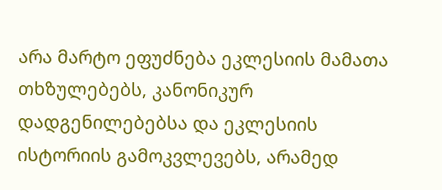არა მარტო ეფუძნება ეკლესიის მამათა თხზულებებს, კანონიკურ დადგენილებებსა და ეკლესიის ისტორიის გამოკვლევებს, არამედ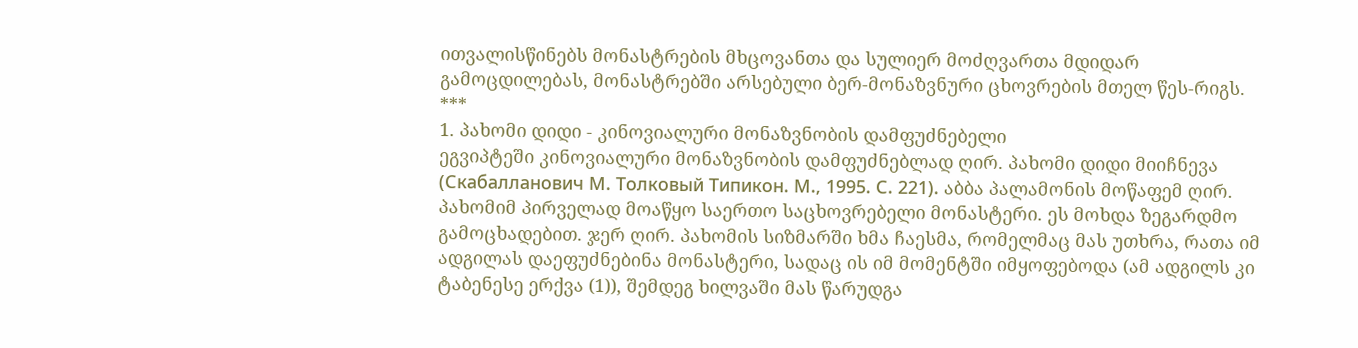ითვალისწინებს მონასტრების მხცოვანთა და სულიერ მოძღვართა მდიდარ გამოცდილებას, მონასტრებში არსებული ბერ-მონაზვნური ცხოვრების მთელ წეს-რიგს.
***
1. პახომი დიდი - კინოვიალური მონაზვნობის დამფუძნებელი
ეგვიპტეში კინოვიალური მონაზვნობის დამფუძნებლად ღირ. პახომი დიდი მიიჩნევა (Скабалланович М. Толковый Типикон. М., 1995. С. 221). აბბა პალამონის მოწაფემ ღირ. პახომიმ პირველად მოაწყო საერთო საცხოვრებელი მონასტერი. ეს მოხდა ზეგარდმო გამოცხადებით. ჯერ ღირ. პახომის სიზმარში ხმა ჩაესმა, რომელმაც მას უთხრა, რათა იმ ადგილას დაეფუძნებინა მონასტერი, სადაც ის იმ მომენტში იმყოფებოდა (ამ ადგილს კი ტაბენესე ერქვა (1)), შემდეგ ხილვაში მას წარუდგა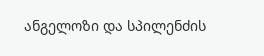ანგელოზი და სპილენძის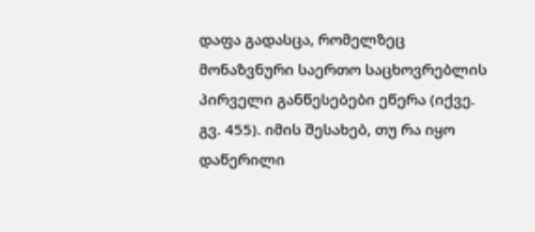დაფა გადასცა, რომელზეც მონაზვნური საერთო საცხოვრებლის პირველი განწესებები ეწერა (იქვე. გვ. 455). იმის შესახებ, თუ რა იყო დაწერილი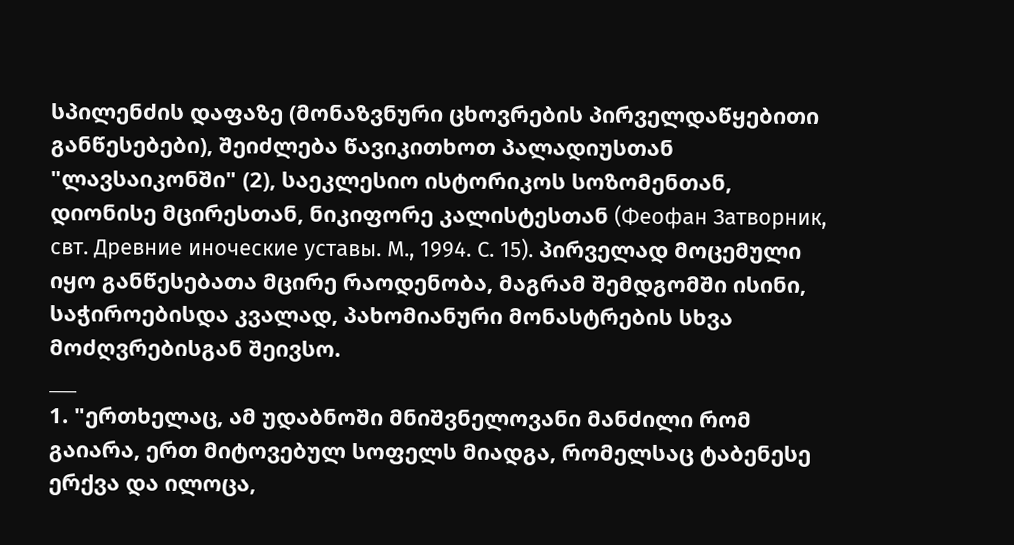სპილენძის დაფაზე (მონაზვნური ცხოვრების პირველდაწყებითი განწესებები), შეიძლება წავიკითხოთ პალადიუსთან "ლავსაიკონში" (2), საეკლესიო ისტორიკოს სოზომენთან, დიონისე მცირესთან, ნიკიფორე კალისტესთან (Феофан Затворник, свт. Древние иноческие уставы. М., 1994. С. 15). პირველად მოცემული იყო განწესებათა მცირე რაოდენობა, მაგრამ შემდგომში ისინი, საჭიროებისდა კვალად, პახომიანური მონასტრების სხვა მოძღვრებისგან შეივსო.
___
1. "ერთხელაც, ამ უდაბნოში მნიშვნელოვანი მანძილი რომ გაიარა, ერთ მიტოვებულ სოფელს მიადგა, რომელსაც ტაბენესე ერქვა და ილოცა,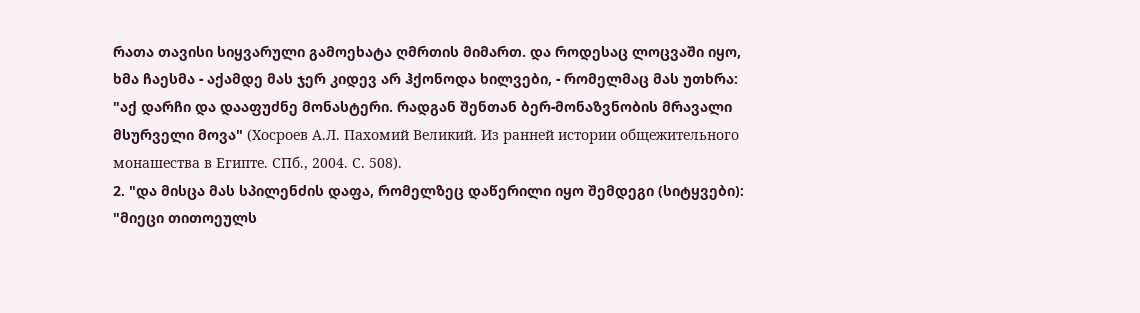რათა თავისი სიყვარული გამოეხატა ღმრთის მიმართ. და როდესაც ლოცვაში იყო, ხმა ჩაესმა - აქამდე მას ჯერ კიდევ არ ჰქონოდა ხილვები, - რომელმაც მას უთხრა: "აქ დარჩი და დააფუძნე მონასტერი. რადგან შენთან ბერ-მონაზვნობის მრავალი მსურველი მოვა" (Хосроев А.Л. Пахомий Великий. Из ранней истории общежительного монашества в Египте. СПб., 2004. С. 508).
2. "და მისცა მას სპილენძის დაფა, რომელზეც დაწერილი იყო შემდეგი (სიტყვები): "მიეცი თითოეულს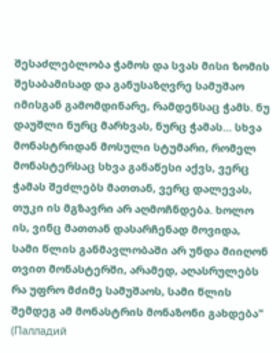შესაძლებლობა ჭამოს და სვას მისი ზომის შესაბამისად და განუსაზღვრე სამუშაო იმისგან გამომდინარე, რამდენსაც ჭამს. ნუ დაუშლი ნურც მარხვას, ნურც ჭამას... სხვა მონასტრიდან მოსული სტუმარი, რომელ მონასტერსაც სხვა განაწესი აქვს, ვერც ჭამას შეძლებს მათთან, ვერც დალევას, თუკი ის მგზავრი არ აღმოჩნდება. ხოლო ის, ვინც მათთან დასარჩენად მოვიდა, სამი წლის განმავლობაში არ უნდა მიიღონ თვით მონასტერში, არამედ, აღასრულებს რა უფრო მძიმე სამუშაოს, სამი წლის შემდეგ ამ მონასტრის მონაზონი გახდება" (Палладий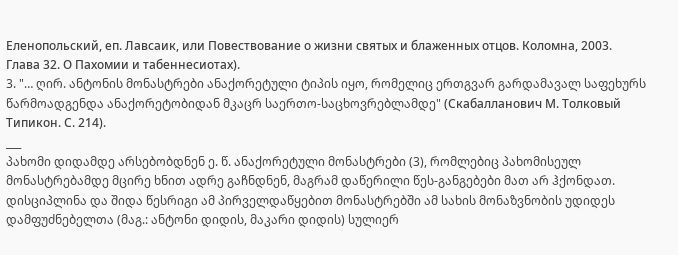Еленопольский, еп. Лавсаик, или Повествование о жизни святых и блаженных отцов. Коломна, 2003. Глава 32. О Пахомии и табеннесиотах).
3. "… ღირ. ანტონის მონასტრები ანაქორეტული ტიპის იყო, რომელიც ერთგვარ გარდამავალ საფეხურს წარმოადგენდა ანაქორეტობიდან მკაცრ საერთო-საცხოვრებლამდე" (Скабалланович М. Толковый Типикон. С. 214).
___
პახომი დიდამდე არსებობდნენ ე. წ. ანაქორეტული მონასტრები (3), რომლებიც პახომისეულ მონასტრებამდე მცირე ხნით ადრე გაჩნდნენ, მაგრამ დაწერილი წეს-განგებები მათ არ ჰქონდათ. დისციპლინა და შიდა წესრიგი ამ პირველდაწყებით მონასტრებში ამ სახის მონაზვნობის უდიდეს დამფუძნებელთა (მაგ.: ანტონი დიდის, მაკარი დიდის) სულიერ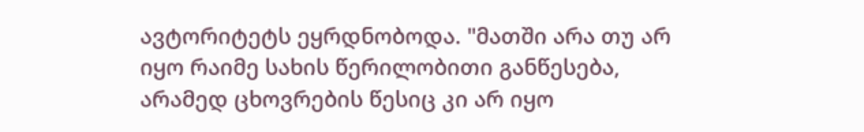ავტორიტეტს ეყრდნობოდა. "მათში არა თუ არ იყო რაიმე სახის წერილობითი განწესება, არამედ ცხოვრების წესიც კი არ იყო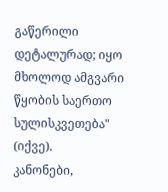გაწერილი დეტალურად; იყო მხოლოდ ამგვარი წყობის საერთო სულისკვეთება" (იქვე).
კანონები,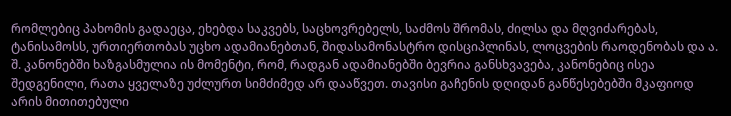რომლებიც პახომის გადაეცა, ეხებდა საკვებს, საცხოვრებელს, საძმოს შრომას, ძილსა და მღვიძარებას, ტანისამოსს, ურთიერთობას უცხო ადამიანებთან, შიდასამონასტრო დისციპლინას, ლოცვების რაოდენობას და ა. შ. კანონებში ხაზგასმულია ის მომენტი, რომ, რადგან ადამიანებში ბევრია განსხვავება, კანონებიც ისეა შედგენილი, რათა ყველაზე უძლურთ სიმძიმედ არ დააწვეთ. თავისი გაჩენის დღიდან განწესებებში მკაფიოდ არის მითითებული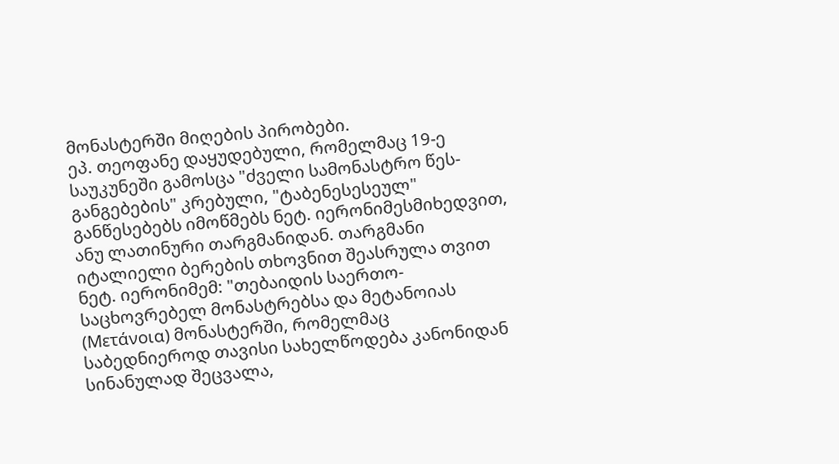მონასტერში მიღების პირობები.
ეპ. თეოფანე დაყუდებული, რომელმაც 19-ე საუკუნეში გამოსცა "ძველი სამონასტრო წეს-განგებების" კრებული, "ტაბენესესეულ" განწესებებს იმოწმებს ნეტ. იერონიმესმიხედვით, ანუ ლათინური თარგმანიდან. თარგმანი იტალიელი ბერების თხოვნით შეასრულა თვით ნეტ. იერონიმემ: "თებაიდის საერთო-საცხოვრებელ მონასტრებსა და მეტანოიას (Μετάνοια) მონასტერში, რომელმაც საბედნიეროდ თავისი სახელწოდება კანონიდან სინანულად შეცვალა,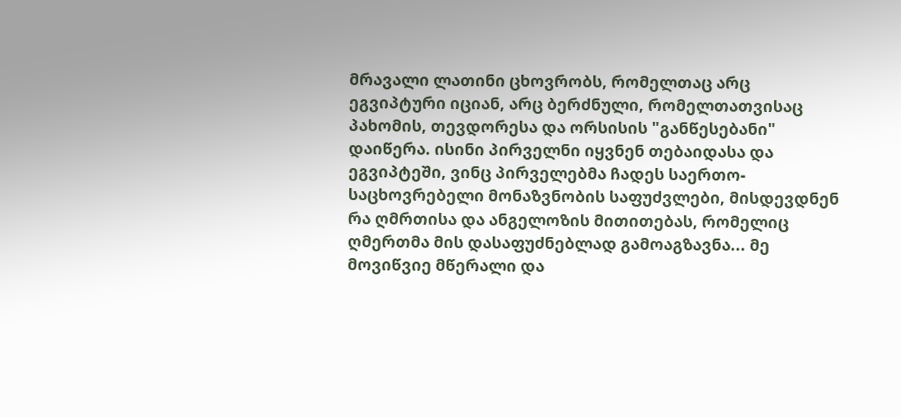მრავალი ლათინი ცხოვრობს, რომელთაც არც ეგვიპტური იციან, არც ბერძნული, რომელთათვისაც პახომის, თევდორესა და ორსისის "განწესებანი" დაიწერა. ისინი პირველნი იყვნენ თებაიდასა და ეგვიპტეში, ვინც პირველებმა ჩადეს საერთო-საცხოვრებელი მონაზვნობის საფუძვლები, მისდევდნენ რა ღმრთისა და ანგელოზის მითითებას, რომელიც ღმერთმა მის დასაფუძნებლად გამოაგზავნა... მე მოვიწვიე მწერალი და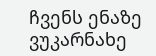ჩვენს ენაზე ვუკარნახე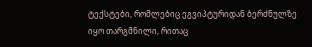ტექსტები, რომლებიც ეგვიპტურიდან ბერძნულზე იყო თარგმნილი, რითაც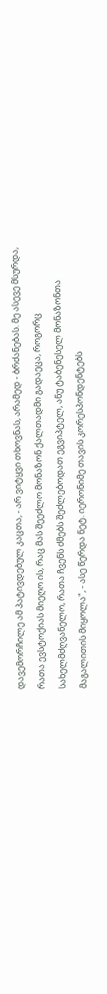დავემორჩილე ამ პატივდებულ კაცთა, - არ ვიტყვი თხოვნას, არამედ - ბრძანებას. მე ასევე მსურდა, რათა ევსტოქიას მიეღო ის, რაც მას შეეძლო მონაზონ ქალთადმი გადაეცა, როგორც სახელმძღვანელო, რათა ჩვენს ძმებს შეძლებოდათ ეგვიპტელ, ანუ ტაბენესელ მონაზონთა მაგალითის მიყოლა", - ასე წერდა ნეტ. იერონიმე თავის კორესპონდენტებს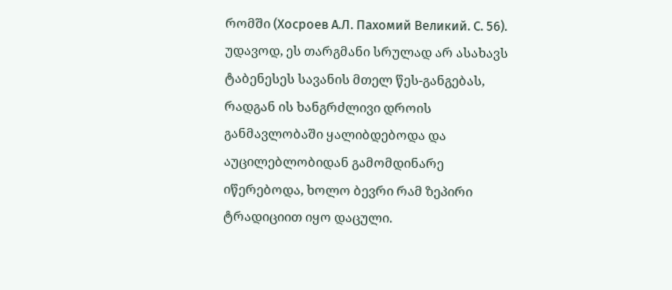რომში (Хосроев А.Л. Пахомий Великий. С. 56).
უდავოდ, ეს თარგმანი სრულად არ ასახავს ტაბენესეს სავანის მთელ წეს-განგებას, რადგან ის ხანგრძლივი დროის განმავლობაში ყალიბდებოდა და აუცილებლობიდან გამომდინარე იწერებოდა, ხოლო ბევრი რამ ზეპირი ტრადიციით იყო დაცული.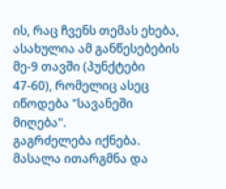ის, რაც ჩვენს თემას ეხება, ასახულია ამ განწესებების მე-9 თავში (პუნქტები 47-60), რომელიც ასეც იწოდება "სავანეში მიღება".
გაგრძელება იქნება.
მასალა ითარგმნა და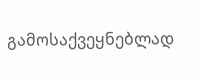გამოსაქვეყნებლად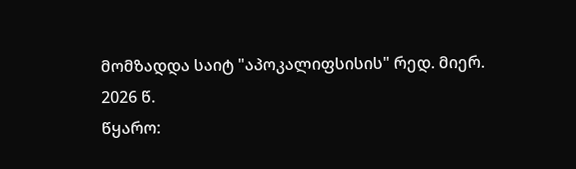მომზადდა საიტ "აპოკალიფსისის" რედ. მიერ. 2026 წ.
წყარო: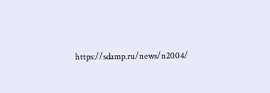https://sdamp.ru/news/n2004/